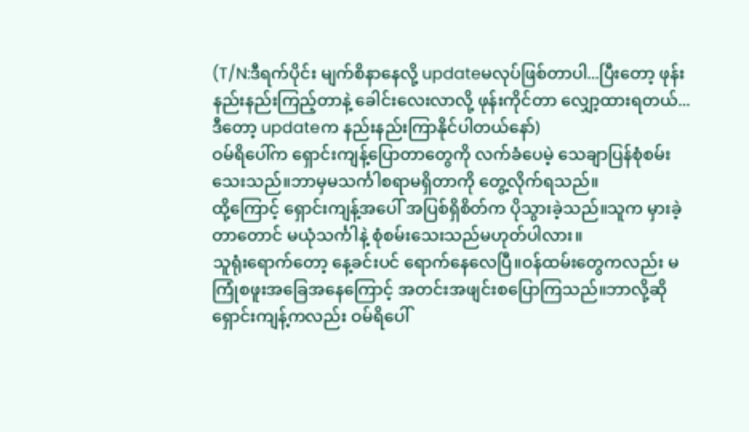(T/N:ဒီရက်ပိုင်း မျက်စိနာနေလို့ updateမလုပ်ဖြစ်တာပါ...ပြီးတော့ ဖုန်းနည်းနည်းကြည့်တာနဲ့ ခေါင်းလေးလာလို့ ဖုန်းကိုင်တာ လျှော့ထားရတယ်...ဒီတော့ updateက နည်းနည်းကြာနိုင်ပါတယ်နော်)
ဝမ်ရိပေါ်က ရှောင်းကျန့်ပြောတာတွေကို လက်ခံပေမဲ့ သေချာပြန်စုံစမ်းသေးသည်။ဘာမှမသင်္ကါစရာမရှိတာကို တွေ့လိုက်ရသည်။
ထို့ကြောင့် ရှောင်းကျန့်အပေါ် အပြစ်ရှိစိတ်က ပိုသွားခဲ့သည်။သူက မှားခဲ့တာတောင် မယုံသင်္ကါနဲ့ စုံစမ်းသေးသည်မဟုတ်ပါလား။
သူရုံးရောက်တော့ နေ့ခင်းပင် ရောက်နေလေပြီ။ဝန်ထမ်းတွေကလည်း မကြုံစဖူးအခြေအနေကြောင့် အတင်းအဖျင်းစပြောကြသည်။ဘာလို့ဆို ရှောင်းကျန့်ကလည်း ဝမ်ရိပေါ်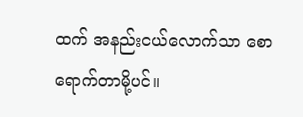ထက် အနည်းငယ်လောက်သာ စောရောက်တာမို့ပင်။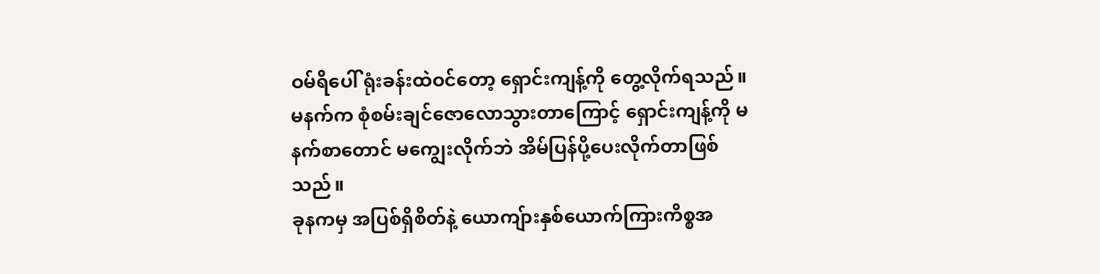ဝမ်ရိပေါ် ရုံးခန်းထဲဝင်တော့ ရှောင်းကျန့်ကို တွေ့လိုက်ရသည်။မနက်က စုံစမ်းချင်ဇောလောသွားတာကြောင့် ရှောင်းကျန့်ကို မနက်စာတောင် မကျွေးလိုက်ဘဲ အိမ်ပြန်ပို့ပေးလိုက်တာဖြစ်သည်။
ခုနကမှ အပြစ်ရှိစိတ်နဲ့ ယောကျ်ားနှစ်ယောက်ကြားကိစ္စအ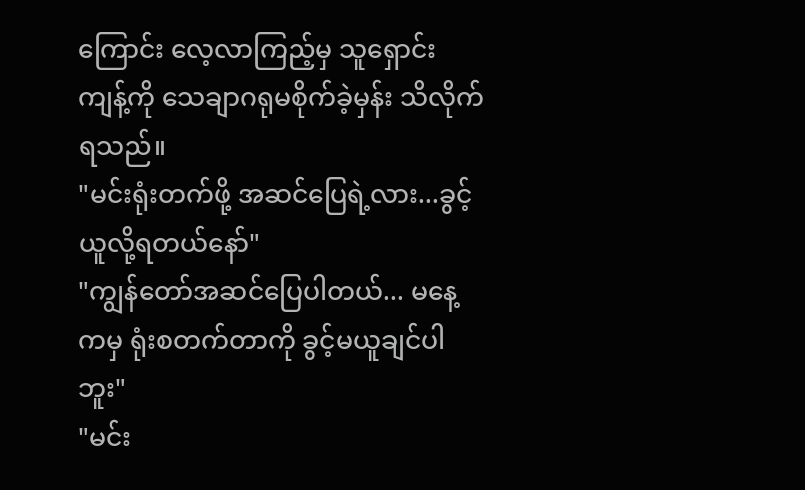ကြောင်း လေ့လာကြည့်မှ သူရှောင်းကျန့်ကို သေချာဂရုမစိုက်ခဲ့မှန်း သိလိုက်ရသည်။
"မင်းရုံးတက်ဖို့ အဆင်ပြေရဲ့လား...ခွင့်ယူလို့ရတယ်နော်"
"ကျွန်တော်အဆင်ပြေပါတယ်... မနေ့ကမှ ရုံးစတက်တာကို ခွင့်မယူချင်ပါဘူး"
"မင်း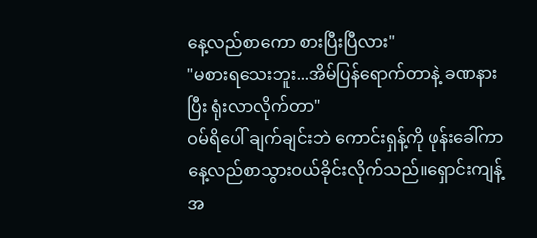နေ့လည်စာကော စားပြီးပြီလား"
"မစားရသေးဘူး...အိမ်ပြန်ရောက်တာနဲ့ ခဏနားပြီး ရုံးလာလိုက်တာ"
ဝမ်ရိပေါ် ချက်ချင်းဘဲ ကောင်းရှန့်ကို ဖုန်းခေါ်ကာ နေ့လည်စာသွားဝယ်ခိုင်းလိုက်သည်။ရှောင်းကျန့်အ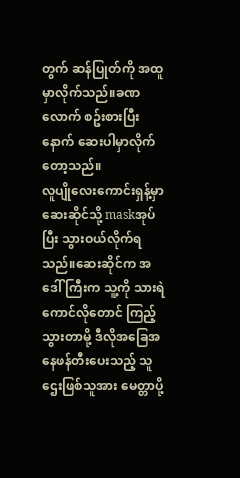တွက် ဆန်ပြုတ်ကို အထူမှာလိုက်သည်။ခဏလောက် စဥ်းစားပြီးနောက် ဆေးပါမှာလိုက်တော့သည်။
လူပျိုလေးကောင်းရှန့်မှာ ဆေးဆိုင်သို့ maskအုပ်ပြီး သွားဝယ်လိုက်ရသည်။ဆေးဆိုင်က အဒေါ်ကြီးက သူ့ကို သားရဲကောင်လိုတောင် ကြည့်သွားတာမို့ ဒီလိုအခြေအနေဖန်တီးပေးသည့် သူဌေးဖြစ်သူအား မေတ္တာပို့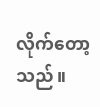လိုက်တော့သည်။